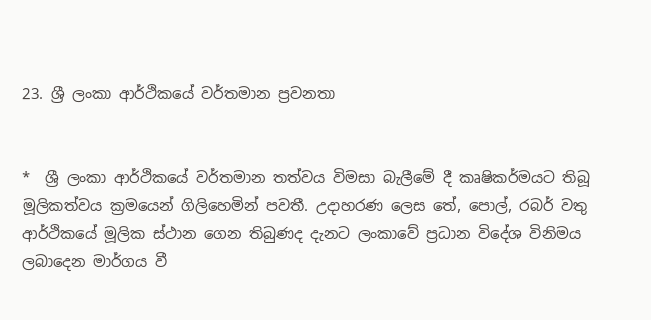23. ශ්‍රී ලංකා ආර්ථිකයේ වර්තමාන ප්‍රවනතා


*  ශ්‍රී ලංකා ආර්ථිකයේ වර්තමාන තත්වය විමසා බැලීමේ දී කෘෂිකර්මයට තිබූ මූලිකත්වය ක්‍රමයෙන් ගිලිහෙමින් පවතී. උදාහරණ ලෙස තේ, පොල්, රබර් වතු ආර්ථිකයේ මූලික ස්‌ථාන ගෙන තිබුණද දැනට ලංකාවේ ප්‍රධාන විදේශ විනිමය ලබාදෙන මාර්ගය වී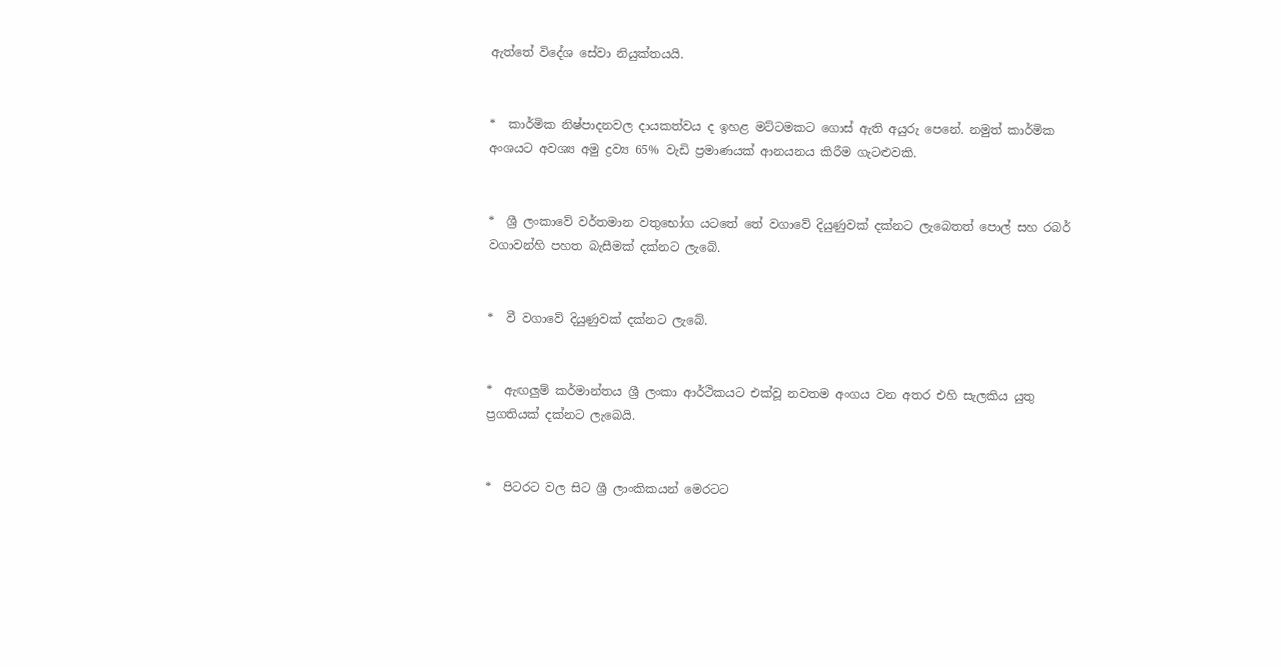ඇත්තේ විදේශ සේවා නියුක්‌තයයි.


*  කාර්මික නිෂ්පාදනවල දායකත්වය ද ඉහළ මට්‌ටමකට ගොස්‌ ඇති අයුරු පෙනේ. නමුත් කාර්මික අංශයට අවශ්‍ය අමු ද්‍රව්‍ය 65% වැඩි ප්‍රමාණයක්‌ ආනයනය කිරීම ගැටළුවකි.


*  ශ්‍රී ලංකාවේ වර්තමාන වතුභෝග යටතේ තේ වගාවේ දියුණුවක්‌ දක්‌නට ලැබෙතත් පොල් සහ රබර් වගාවන්හි පහත බැසීමක්‌ දක්‌නට ලැබේ.


*  වී වගාවේ දියුණුවක්‌ දක්‌නට ලැබේ.


*  ඇඟලුම් කර්මාන්තය ශ්‍රී ලංකා ආර්ථිකයට එක්‌වූ නවතම අංගය වන අතර එහි සැලකිය යුතු ප්‍රගතියක්‌ දක්‌නට ලැබෙයි.


*  පිටරට වල සිට ශ්‍රී ලාංකිකයන් මෙරටට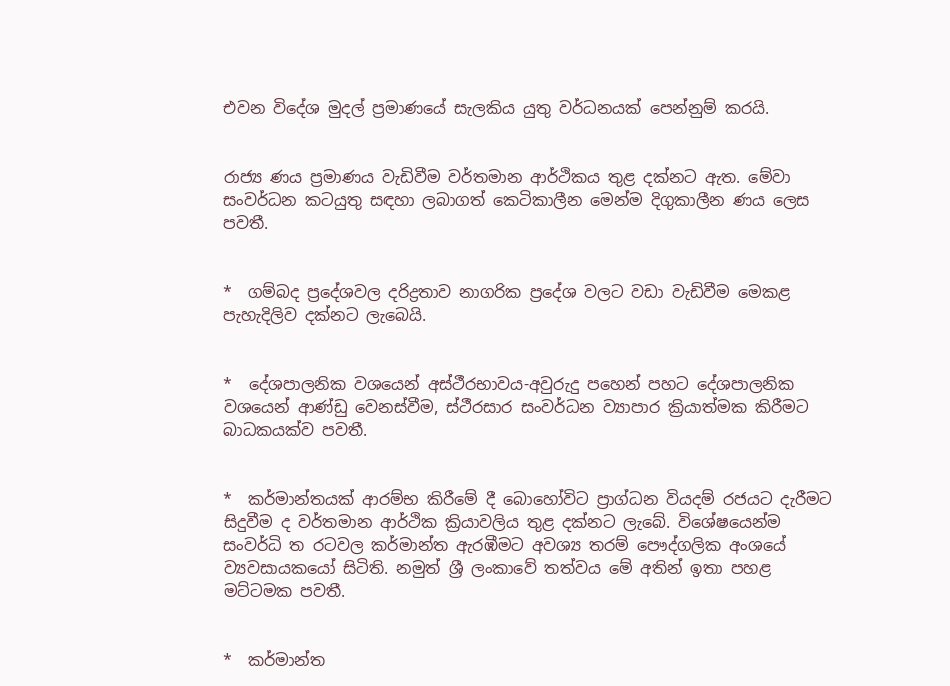එවන විදේශ මුදල් ප්‍රමාණයේ සැලකිය යුතු වර්ධනයක්‌ පෙන්නුම් කරයි.


රාජ්‍ය ණය ප්‍රමාණය වැඩිවීම වර්තමාන ආර්ථිකය තුළ දක්‌නට ඇත. මේවා සංවර්ධන කටයුතු සඳහා ලබාගත් කෙටිකාලීන මෙන්ම දිගුකාලීන ණය ලෙස පවතී.


*  ගම්බද ප්‍රදේශවල දරිද්‍රතාව නාගරික ප්‍රදේශ වලට වඩා වැඩිවීම මෙකළ පැහැදිලිව දක්‌නට ලැබෙයි.


*  දේශපාලනික වශයෙන් අස්‌ථීරභාවය-අවුරුදු පහෙන් පහට දේශපාලනික වශයෙන් ආණ්‌ඩු වෙනස්‌වීම, ස්‌ථීරසාර සංවර්ධන ව්‍යාපාර ක්‍රියාත්මක කිරීමට බාධකයක්‌ව පවතී.


*  කර්මාන්තයක්‌ ආරම්භ කිරීමේ දී බොහෝවිට ප්‍රාග්ධන වියදම් රජයට දැරීමට සිදුවීම ද වර්තමාන ආර්ථික ක්‍රියාවලිය තුළ දක්‌නට ලැබේ. විශේෂයෙන්ම සංවර්ධි ත රටවල කර්මාන්ත ඇරඹීමට අවශ්‍ය තරම් පෞද්ගලික අංශයේ ව්‍යවසායකයෝ සිටිති. නමුත් ශ්‍රී ලංකාවේ තත්වය මේ අතින් ඉතා පහළ මට්‌ටමක පවතී.


*  කර්මාන්ත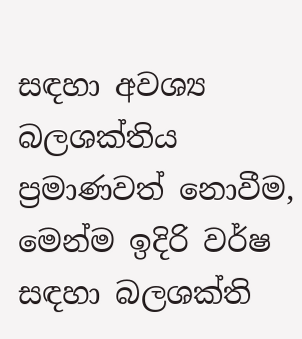සඳහා අවශ්‍ය බලශක්‌තිය ප්‍රමාණවත් නොවීම, මෙන්ම ඉදිරි වර්ෂ සඳහා බලශක්‌ති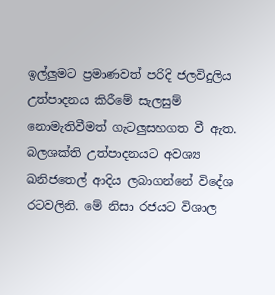ඉල්ලුමට ප්‍රමාණවත් පරිදි ජලවිදුලිය උත්පාදනය කිරීමේ සැලසුම් නොමැතිවීමත් ගැටලුසහගත වී ඇත. බලශක්‌ති උත්පාදනයට අවශ්‍ය ඛනිජතෙල් ආදිය ලබාගන්නේ විදේශ රටවලිනි. මේ නිසා රජයට විශාල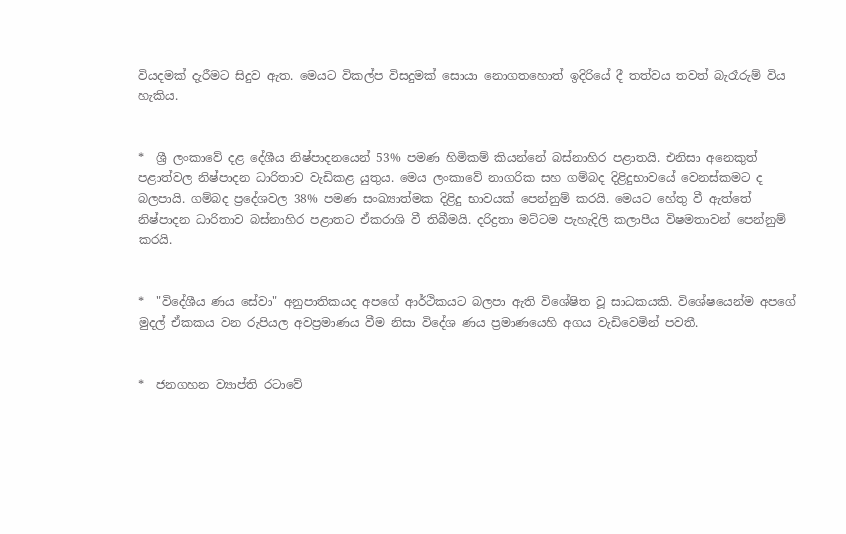වියදමක්‌ දැරීමට සිදුව ඇත. මෙයට විකල්ප විසදුමක්‌ සොයා නොගතහොත් ඉදිරියේ දී තත්වය තවත් බැරෑරුම් විය හැකිය.


*  ශ්‍රී ලංකාවේ දළ දේශීය නිෂ්පාදනයෙන් 53% පමණ හිමිකම් කියන්නේ බස්‌නාහිර පළාතයි. එනිසා අනෙකුත් පළාත්වල නිෂ්පාදන ධාරිතාව වැඩිකළ යුතුය. මෙය ලංකාවේ නාගරික සහ ගම්බද දිළිදුභාවයේ වෙනස්‌කමට ද බලපායි. ගම්බද ප්‍රදේශවල 38% පමණ සංඛ්‍යාත්මක දිළිදු භාවයක්‌ පෙන්නුම් කරයි. මෙයට හේතු වී ඇත්තේ නිෂ්පාදන ධාරිතාව බස්‌නාහිර පළාතට ඒකරාශි වී තිබීමයි. දරිද්‍රතා මට්‌ටම පැහැදිලි කලාපීය විෂමතාවන් පෙන්නුම් කරයි.


*  "විදේශීය ණය සේවා" අනුපාතිකයද අපගේ ආර්ථිකයට බලපා ඇති විශේෂිත වූ සාධකයකි. විශේෂයෙන්ම අපගේ මුදල් ඒකකය වන රුපියල අවප්‍රමාණය වීම නිසා විදේශ ණය ප්‍රමාණයෙහි අගය වැඩිවෙමින් පවතී.


*  ජනගහන ව්‍යාප්ති රටාවේ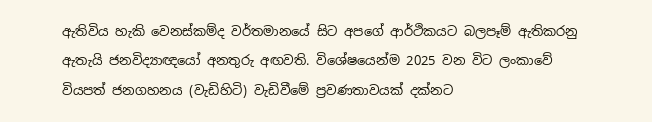ඇතිවිය හැකි වෙනස්‌කම්ද වර්තමානයේ සිට අපගේ ආර්ථිකයට බලපෑම් ඇතිකරනු ඇතැයි ජනවිද්‍යාඥයෝ අනතුරු අඟවති. විශේෂයෙන්ම 2025 වන විට ලංකාවේ වියපත් ජනගහනය (වැඩිහිටි) වැඩිවීමේ ප්‍රවණතාවයක්‌ දක්‌නට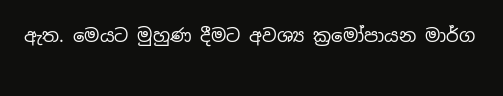ඇත. මෙයට මුහුණ දීමට අවශ්‍ය ක්‍රමෝපායන මාර්ග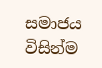සමාජය විසින්ම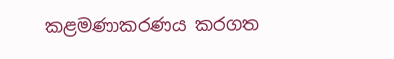කළමණාකරණය කරගත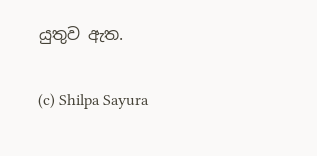යුතුව ඇත.

(c) Shilpa Sayura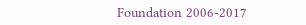Foundation 2006-2017